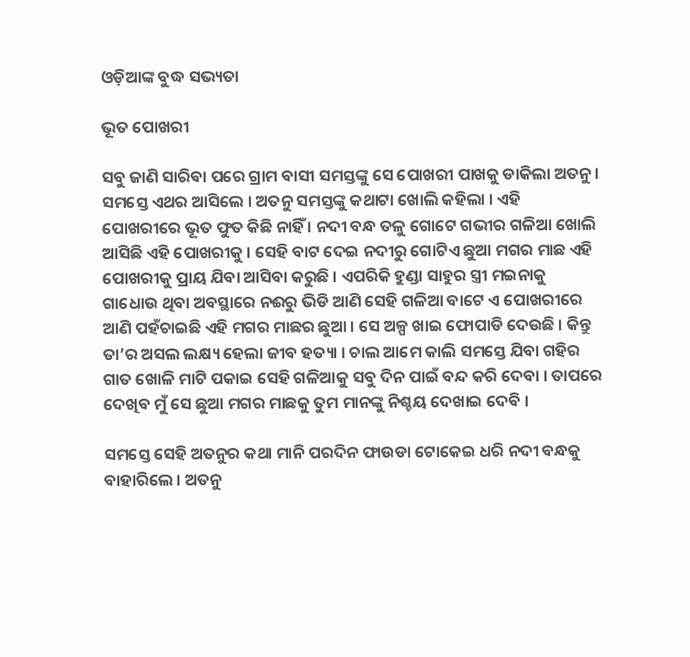ଓଡ଼ିଆଙ୍କ ବୁଦ୍ଧ ସଭ୍ୟତା

ଭୂତ ପୋଖରୀ

ସବୁ ଜାଣି ସାରିବା ପରେ ଗ୍ରାମ ବାସୀ ସମସ୍ତଙ୍କୁ ସେ ପୋଖରୀ ପାଖକୁ ଡାକିଲା ଅତନୁ । ସମସ୍ତେ ଏଥର ଆସିଲେ । ଅତନୁ ସମସ୍ତଙ୍କୁ କଥାଟା ଖୋଲି କହିଲା । ଏହି ପୋଖରୀରେ ଭୂତ ଫୁତ କିଛି ନାହିଁ । ନଦୀ ବନ୍ଧ ତଳୁ ଗୋଟେ ଗଭୀର ଗଳିଆ ଖୋଲି ଆସିଛି ଏହି ପୋଖରୀକୁ । ସେହି ବାଟ ଦେଇ ନଦୀରୁ ଗୋଟିଏ ଛୁଆ ମଗର ମାଛ ଏହି ପୋଖରୀକୁ ପ୍ରାୟ ଯିବା ଆସିବା କରୁଛି । ଏପରିକି ହୁଣ୍ଡା ସାହୁର ସ୍ତ୍ରୀ ମଇନାକୁ ଗାଧୋଉ ଥିବା ଅବସ୍ଥାରେ ନଈରୁ ଭିଡି ଆଣି ସେହି ଗଳିଆ ବାଟେ ଏ ପୋଖରୀରେ ଆଣି ପହଁଚାଇଛି ଏହି ମଗର ମାଛର ଛୁଆ । ସେ ଅଳ୍ପ ଖାଇ ଫୋପାଡି ଦେଉଛି । କିନ୍ତୁ ତା’ର ଅସଲ ଲକ୍ଷ୍ୟ ହେଲା ଜୀବ ହତ୍ୟା । ଚାଲ ଆମେ କାଲି ସମସ୍ତେ ଯିବା ଗହିର ଗାତ ଖୋଳି ମାଟି ପକାଇ ସେହି ଗଳିଆକୁ ସବୁ ଦିନ ପାଇଁ ବନ୍ଦ କରି ଦେବା । ତାପରେ ଦେଖିବ ମୁଁ ସେ ଛୁଆ ମଗର ମାଛକୁ ତୁମ ମାନଙ୍କୁ ନିଶ୍ଚୟ ଦେଖାଇ ଦେବି ।

ସମସ୍ତେ ସେହି ଅତନୁର କଥା ମାନି ପରଦିନ ଫାଉଡା ଟୋକେଇ ଧରି ନଦୀ ବନ୍ଧକୁ ବାହାରିଲେ । ଅତନୁ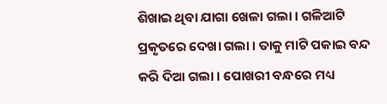ଶିଖାଇ ଥିବା ଯାଗା ଖେଳା ଗଲା । ଗଳିଆଟି ପ୍ରକୃତରେ ଦେଖା ଗଲା । ତାକୁ ମାଟି ପକାଇ ବନ୍ଦ କରି ଦିଆ ଗଲା । ପୋଖରୀ ବନ୍ଧରେ ମଧ୍ୟ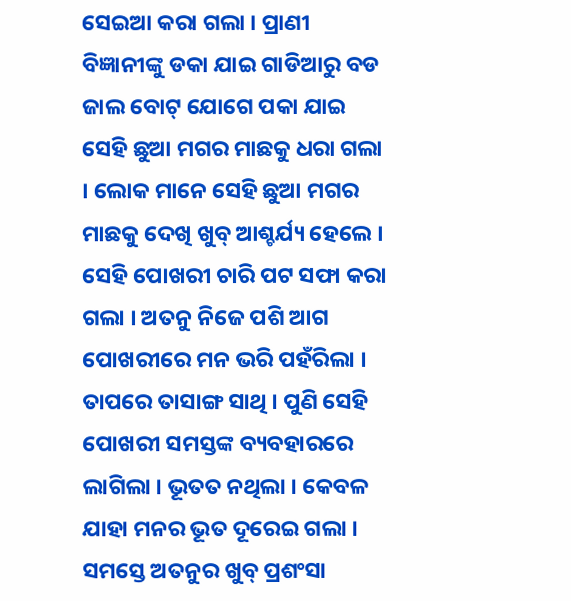ସେଇଆ କରା ଗଲା । ପ୍ରାଣୀ ବିଜ୍ଞାନୀଙ୍କୁ ଡକା ଯାଇ ଗାଡିଆରୁ ବଡ ଜାଲ ବୋଟ୍ ଯୋଗେ ପକା ଯାଇ ସେହି ଛୁଆ ମଗର ମାଛକୁ ଧରା ଗଲା । ଲୋକ ମାନେ ସେହି ଛୁଆ ମଗର ମାଛକୁ ଦେଖି ଖୁବ୍ ଆଶ୍ଚର୍ଯ୍ୟ ହେଲେ । ସେହି ପୋଖରୀ ଚାରି ପଟ ସଫା କରା ଗଲା । ଅତନୁ ନିଜେ ପଶି ଆଗ ପୋଖରୀରେ ମନ ଭରି ପହଁରିଲା । ତାପରେ ତାସାଙ୍ଗ ସାଥି । ପୁଣି ସେହି ପୋଖରୀ ସମସ୍ତଙ୍କ ବ୍ୟବହାରରେ ଲାଗିଲା । ଭୂତତ ନଥିଲା । କେବଳ ଯାହା ମନର ଭୂତ ଦୂରେଇ ଗଲା । ସମସ୍ତେ ଅତନୁର ଖୁବ୍ ପ୍ରଶଂସା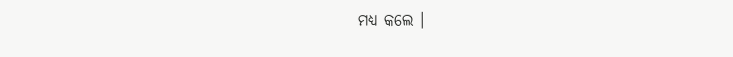ମଧ୍ୟ କଲେ ।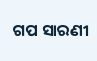ଗପ ସାରଣୀ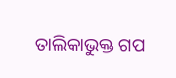ତାଲିକାଭୁକ୍ତ ଗପ